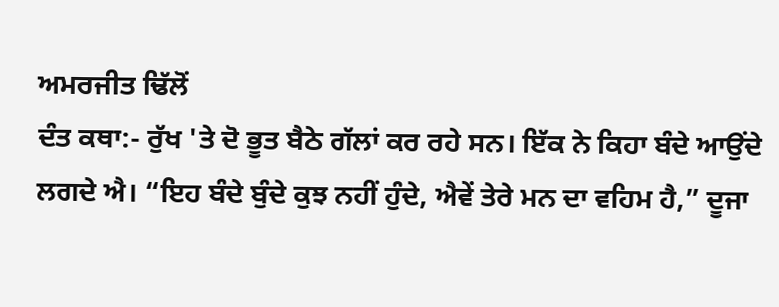ਅਮਰਜੀਤ ਢਿੱਲੋਂ
ਦੰਤ ਕਥਾ:- ਰੁੱਖ 'ਤੇ ਦੋ ਭੂਤ ਬੈਠੇ ਗੱਲਾਂ ਕਰ ਰਹੇ ਸਨ। ਇੱਕ ਨੇ ਕਿਹਾ ਬੰਦੇ ਆਉਂਦੇ ਲਗਦੇ ਐ। “ਇਹ ਬੰਦੇ ਬੁੰਦੇ ਕੁਝ ਨਹੀਂ ਹੁੰਦੇ, ਐਵੇਂ ਤੇਰੇ ਮਨ ਦਾ ਵਹਿਮ ਹੈ,” ਦੂਜਾ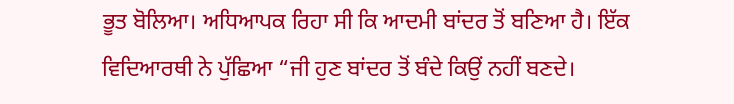ਭੂਤ ਬੋਲਿਆ। ਅਧਿਆਪਕ ਰਿਹਾ ਸੀ ਕਿ ਆਦਮੀ ਬਾਂਦਰ ਤੋਂ ਬਣਿਆ ਹੈ। ਇੱਕ ਵਿਦਿਆਰਥੀ ਨੇ ਪੁੱਛਿਆ “ਜੀ ਹੁਣ ਬਾਂਦਰ ਤੋਂ ਬੰਦੇ ਕਿਉਂ ਨਹੀਂ ਬਣਦੇ।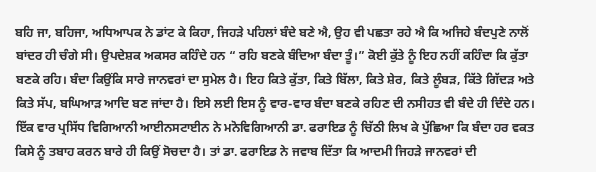ਬਹਿ ਜਾ, ਬਹਿਜਾ, ਅਧਿਆਪਕ ਨੇ ਡਾਂਟ ਕੇ ਕਿਹਾ, ਜਿਹੜੇ ਪਹਿਲਾਂ ਬੰਦੇ ਬਣੇ ਐ, ਉਹ ਵੀ ਪਛਤਾ ਰਹੇ ਐ ਕਿ ਅਜਿਹੇ ਬੰਦਪੁਣੇ ਨਾਲੋਂ ਬਾਂਦਰ ਹੀ ਚੰਗੇ ਸੀ। ਉਪਦੇਸ਼ਕ ਅਕਸਰ ਕਹਿੰਦੇ ਹਨ “ ਰਹਿ ਬਣਕੇ ਬੰਦਿਆ ਬੰਦਾ ਤੂੰ।” ਕੋਈ ਕੁੱਤੇ ਨੂੰ ਇਹ ਨਹੀਂ ਕਹਿੰਦਾ ਕਿ ਕੁੱਤਾ ਬਣਕੇ ਰਹਿ। ਬੰਦਾ ਕਿਉਂਕਿ ਸਾਰੇ ਜਾਨਵਰਾਂ ਦਾ ਸੁਮੇਲ ਹੈ। ਇਹ ਕਿਤੇ ਕੁੱਤਾ, ਕਿਤੇ ਬਿੱਲਾ, ਕਿਤੇ ਸ਼ੇਰ, ਕਿਤੇ ਲੂੰਬੜ, ਕਿੱਤੇ ਗਿੱਦੜ ਅਤੇ ਕਿਤੇ ਸੱਪ, ਬਘਿਆੜ ਆਦਿ ਬਣ ਜਾਂਦਾ ਹੈ। ਇਸੇ ਲਈ ਇਸ ਨੂੰ ਵਾਰ-ਵਾਰ ਬੰਦਾ ਬਣਕੇ ਰਹਿਣ ਦੀ ਨਸੀਹਤ ਵੀ ਬੰਦੇ ਹੀ ਦਿੰਦੇ ਹਨ। ਇੱਕ ਵਾਰ ਪ੍ਰਸਿੱਧ ਵਿਗਿਆਨੀ ਆਈਨਸਟਾਈਨ ਨੇ ਮਨੋਵਿਗਿਆਨੀ ਡਾ. ਫਰਾਇਡ ਨੂੰ ਚਿੱਠੀ ਲਿਖ ਕੇ ਪੁੱਛਿਆ ਕਿ ਬੰਦਾ ਹਰ ਵਕਤ ਕਿਸੇ ਨੂੰ ਤਬਾਹ ਕਰਨ ਬਾਰੇ ਹੀ ਕਿਉਂ ਸੋਚਦਾ ਹੈ। ਤਾਂ ਡਾ. ਫਰਾਇਡ ਨੇ ਜਵਾਬ ਦਿੱਤਾ ਕਿ ਆਦਮੀ ਜਿਹੜੇ ਜਾਨਵਰਾਂ ਦੀ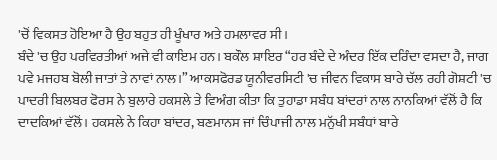'ਚੋਂ ਵਿਕਸਤ ਹੋਇਆ ਹੈ ਉਹ ਬਹੁਤ ਹੀ ਖੂੰਖਾਰ ਅਤੇ ਹਮਲਾਵਰ ਸੀ।
ਬੰਦੇ 'ਚ ਉਹ ਪਰਵਿਰਤੀਆਂ ਅਜੇ ਵੀ ਕਾਇਮ ਹਨ। ਬਕੌਲ ਸ਼ਾਇਰ “ਹਰ ਬੰਦੇ ਦੇ ਅੰਦਰ ਇੱਕ ਦਰਿੰਦਾ ਵਸਦਾ ਹੈ, ਜਾਗ ਪਵੇ ਮਜਹਬ ਬੋਲੀ ਜਾਤਾਂ ਤੇ ਨਾਵਾਂ ਨਾਲ।” ਆਕਸਫੋਰਡ ਯੂਨੀਵਰਸਿਟੀ 'ਚ ਜੀਵਨ ਵਿਕਾਸ ਬਾਰੇ ਚੱਲ ਰਹੀ ਗੋਸ਼ਟੀ 'ਚ ਪਾਦਰੀ ਬਿਲਬਰ ਫੋਰਸ ਨੇ ਬੁਲਾਰੇ ਹਕਸਲੇ ਤੇ ਵਿਅੰਗ ਕੀਤਾ ਕਿ ਤੁਹਾਡਾ ਸਬੰਧ ਬਾਂਦਰਾਂ ਨਾਲ ਨਾਨਕਿਆਂ ਵੱਲੋਂ ਹੈ ਕਿ ਦਾਦਕਿਆਂ ਵੱਲੋਂ। ਹਕਸਲੇ ਨੇ ਕਿਹਾ ਬਾਂਦਰ, ਬਣਮਾਨਸ ਜਾਂ ਚਿੰਪਾਜੀ ਨਾਲ ਮਨੁੱਖੀ ਸਬੰਧਾਂ ਬਾਰੇ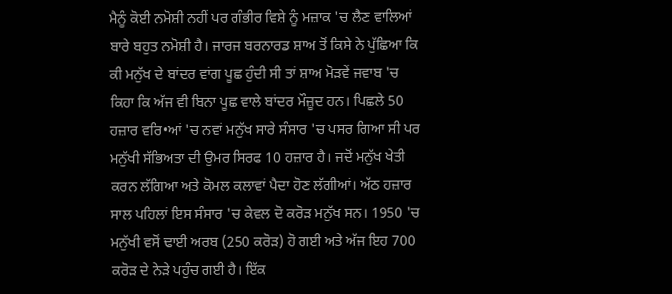ਮੈਨੂੰ ਕੋਈ ਨਮੋਸ਼ੀ ਨਹੀਂ ਪਰ ਗੰਭੀਰ ਵਿਸ਼ੇ ਨੂੰ ਮਜ਼ਾਕ 'ਚ ਲੈਣ ਵਾਲਿਆਂ ਬਾਰੇ ਬਹੁਤ ਨਮੋਸ਼ੀ ਹੈ। ਜਾਰਜ ਬਰਨਾਰਡ ਸ਼ਾਅ ਤੋਂ ਕਿਸੇ ਨੇ ਪੁੱਛਿਆ ਕਿ ਕੀ ਮਨੁੱਖ ਦੇ ਬਾਂਦਰ ਵਾਂਗ ਪੂਛ ਹੁੰਦੀ ਸੀ ਤਾਂ ਸ਼ਾਅ ਮੋੜਵੇਂ ਜਵਾਬ 'ਚ ਕਿਹਾ ਕਿ ਅੱਜ ਵੀ ਬਿਨਾ ਪੂਛ ਵਾਲੇ ਬਾਂਦਰ ਮੌਜ਼ੂਦ ਹਨ। ਪਿਛਲੇ 50 ਹਜ਼ਾਰ ਵਰਿ•ਆਂ 'ਚ ਨਵਾਂ ਮਨੁੱਖ ਸਾਰੇ ਸੰਸਾਰ 'ਚ ਪਸਰ ਗਿਆ ਸੀ ਪਰ ਮਨੁੱਖੀ ਸੱਭਿਅਤਾ ਦੀ ਉਮਰ ਸਿਰਫ 10 ਹਜ਼ਾਰ ਹੈ। ਜਦੋਂ ਮਨੁੱਖ ਖੇਤੀ ਕਰਨ ਲੱਗਿਆ ਅਤੇ ਕੋਮਲ ਕਲਾਵਾਂ ਪੈਦਾ ਹੋਣ ਲੱਗੀਆਂ। ਅੱਠ ਹਜ਼ਾਰ ਸਾਲ ਪਹਿਲਾਂ ਇਸ ਸੰਸਾਰ 'ਚ ਕੇਵਲ ਦੋ ਕਰੋੜ ਮਨੁੱਖ ਸਨ। 1950 'ਚ ਮਨੁੱਖੀ ਵਸੋਂ ਢਾਈ ਅਰਬ (250 ਕਰੋੜ) ਹੋ ਗਈ ਅਤੇ ਅੱਜ ਇਹ 700 ਕਰੋੜ ਦੇ ਨੇੜੇ ਪਹੁੰਚ ਗਈ ਹੈ। ਇੱਕ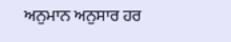ਅਨੁਮਾਨ ਅਨੁਸਾਰ ਹਰ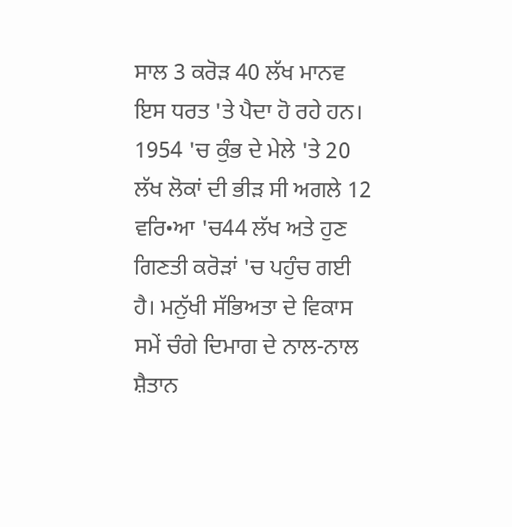ਸਾਲ 3 ਕਰੋੜ 40 ਲੱਖ ਮਾਨਵ ਇਸ ਧਰਤ 'ਤੇ ਪੈਦਾ ਹੋ ਰਹੇ ਹਨ।
1954 'ਚ ਕੁੰਭ ਦੇ ਮੇਲੇ 'ਤੇ 20 ਲੱਖ ਲੋਕਾਂ ਦੀ ਭੀੜ ਸੀ ਅਗਲੇ 12 ਵਰਿ•ਆ 'ਚ44 ਲੱਖ ਅਤੇ ਹੁਣ ਗਿਣਤੀ ਕਰੋੜਾਂ 'ਚ ਪਹੁੰਚ ਗਈ ਹੈ। ਮਨੁੱਖੀ ਸੱਭਿਅਤਾ ਦੇ ਵਿਕਾਸ ਸਮੇਂ ਚੰਗੇ ਦਿਮਾਗ ਦੇ ਨਾਲ-ਨਾਲ ਸ਼ੈਤਾਨ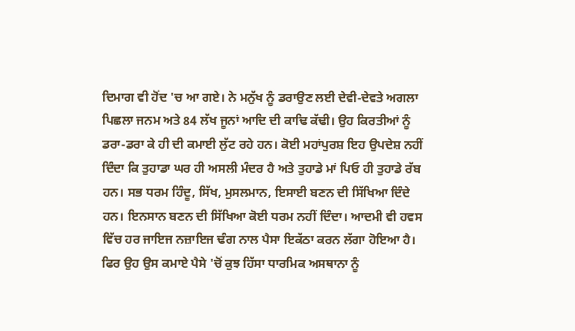ਦਿਮਾਗ ਵੀ ਹੋਂਦ 'ਚ ਆ ਗਏ। ਨੇ ਮਨੁੱਖ ਨੂੰ ਡਰਾਉਣ ਲਈ ਦੇਵੀ-ਦੇਵਤੇ ਅਗਲਾ ਪਿਛਲਾ ਜਨਮ ਅਤੇ 84 ਲੱਖ ਜੂਨਾਂ ਆਦਿ ਦੀ ਕਾਢਿ ਕੱਢੀ। ਉਹ ਕਿਰਤੀਆਂ ਨੂੰ ਡਰਾ-ਡਰਾ ਕੇ ਹੀ ਦੀ ਕਮਾਈ ਲੁੱਟ ਰਹੇ ਹਨ। ਕੋਈ ਮਹਾਂਪੁਰਸ਼ ਇਹ ਉਪਦੇਸ਼ ਨਹੀਂ ਦਿੰਦਾ ਕਿ ਤੁਹਾਡਾ ਘਰ ਹੀ ਅਸਲੀ ਮੰਦਰ ਹੈ ਅਤੇ ਤੁਹਾਡੇ ਮਾਂ ਪਿਓ ਹੀ ਤੁਹਾਡੇ ਰੱਬ ਹਨ। ਸਭ ਧਰਮ ਹਿੰਦੂ, ਸਿੱਖ, ਮੁਸਲਮਾਨ, ਇਸਾਈ ਬਣਨ ਦੀ ਸਿੱਖਿਆ ਦਿੰਦੇ ਹਨ। ਇਨਸਾਨ ਬਣਨ ਦੀ ਸਿੱਖਿਆ ਕੋਈ ਧਰਮ ਨਹੀਂ ਦਿੰਦਾ। ਆਦਮੀ ਵੀ ਹਵਸ ਵਿੱਚ ਹਰ ਜਾਇਜ ਨਜ਼ਾਇਜ ਢੰਗ ਨਾਲ ਪੈਸਾ ਇਕੱਠਾ ਕਰਨ ਲੱਗਾ ਹੋਇਆ ਹੈ। ਫਿਰ ਉਹ ਉਸ ਕਮਾਏ ਪੈਸੇ 'ਚੋਂ ਕੁਝ ਹਿੱਸਾ ਧਾਰਮਿਕ ਅਸਥਾਨਾ ਨੂੰ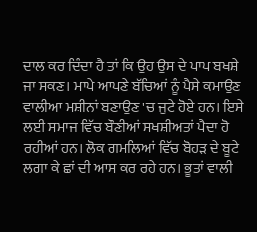ਦਾਲ ਕਰ ਦਿੰਦਾ ਹੈ ਤਾਂ ਕਿ ਉਹ ਉਸ ਦੇ ਪਾਪ ਬਖਸ਼ੇ ਜਾ ਸਕਣ। ਮਾਪੇ ਆਪਣੇ ਬੱਚਿਆਂ ਨੂੰ ਪੈਸੇ ਕਮਾਉਣ ਵਾਲੀਆ ਮਸ਼ੀਨਾਂ ਬਣਾਉਣ 'ਚ ਜੁਟੇ ਹੋਏ ਹਨ। ਇਸੇ ਲਈ ਸਮਾਜ ਵਿੱਚ ਬੌਣੀਆਂ ਸਖਸ਼ੀਅਤਾਂ ਪੈਦਾ ਹੋ ਰਹੀਆਂ ਹਨ। ਲੋਕ ਗਮਲਿਆਂ ਵਿੱਚ ਬੋਹੜ ਦੇ ਬੂਟੇ ਲਗਾ ਕੇ ਛਾਂ ਦੀ ਆਸ ਕਰ ਰਹੇ ਹਨ। ਭੂਤਾਂ ਵਾਲੀ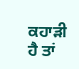ਕਹਾੜੀ ਹੈ ਤਾਂ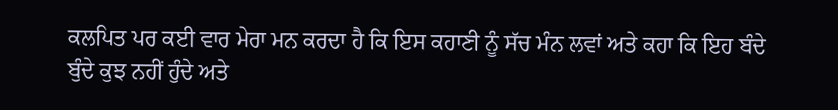ਕਲਪਿਤ ਪਰ ਕਈ ਵਾਰ ਮੇਰਾ ਮਨ ਕਰਦਾ ਹੈ ਕਿ ਇਸ ਕਹਾਣੀ ਨੂੰ ਸੱਚ ਮੰਨ ਲਵਾਂ ਅਤੇ ਕਹਾ ਕਿ ਇਹ ਬੰਦੇ ਬੁੰਦੇ ਕੁਝ ਨਹੀਂ ਹੁੰਦੇ ਅਤੇ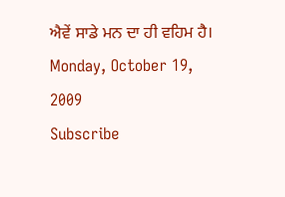ਐਵੇਂ ਸਾਡੇ ਮਨ ਦਾ ਹੀ ਵਹਿਮ ਹੈ।
Monday, October 19, 2009
Subscribe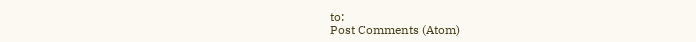to:
Post Comments (Atom)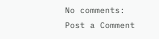No comments:
Post a Comment